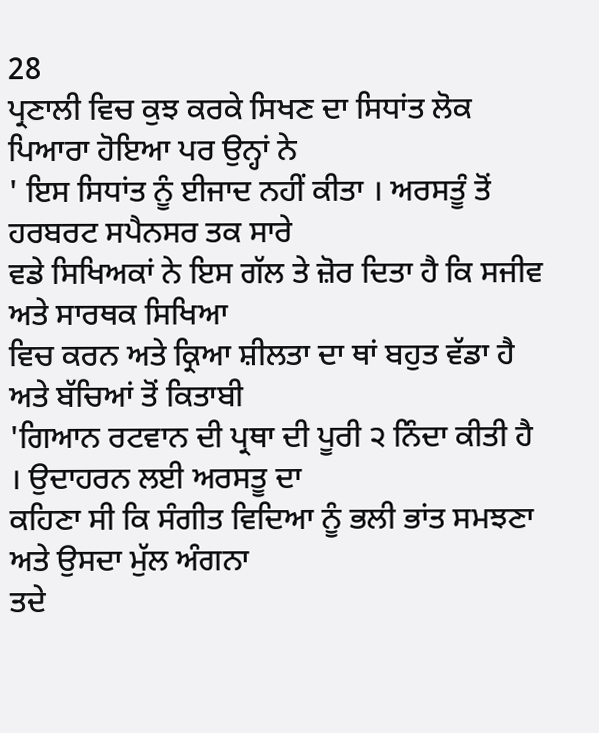28
ਪ੍ਰਣਾਲੀ ਵਿਚ ਕੁਝ ਕਰਕੇ ਸਿਖਣ ਦਾ ਸਿਧਾਂਤ ਲੋਕ ਪਿਆਰਾ ਹੋਇਆ ਪਰ ਉਨ੍ਹਾਂ ਨੇ
' ਇਸ ਸਿਧਾਂਤ ਨੂੰ ਈਜਾਦ ਨਹੀਂ ਕੀਤਾ । ਅਰਸਤੂੰ ਤੋਂ ਹਰਬਰਟ ਸਪੈਨਸਰ ਤਕ ਸਾਰੇ
ਵਡੇ ਸਿਖਿਅਕਾਂ ਨੇ ਇਸ ਗੱਲ ਤੇ ਜ਼ੋਰ ਦਿਤਾ ਹੈ ਕਿ ਸਜੀਵ ਅਤੇ ਸਾਰਥਕ ਸਿਖਿਆ
ਵਿਚ ਕਰਨ ਅਤੇ ਕ੍ਰਿਆ ਸ਼ੀਲਤਾ ਦਾ ਥਾਂ ਬਹੁਤ ਵੱਡਾ ਹੈ ਅਤੇ ਬੱਚਿਆਂ ਤੋਂ ਕਿਤਾਬੀ
'ਗਿਆਨ ਰਟਵਾਨ ਦੀ ਪ੍ਰਥਾ ਦੀ ਪੂਰੀ ੨ ਨਿੰਦਾ ਕੀਤੀ ਹੈ । ਉਦਾਹਰਨ ਲਈ ਅਰਸਤੂ ਦਾ
ਕਹਿਣਾ ਸੀ ਕਿ ਸੰਗੀਤ ਵਿਦਿਆ ਨੂੰ ਭਲੀ ਭਾਂਤ ਸਮਝਣਾ ਅਤੇ ਉਸਦਾ ਮੁੱਲ ਅੰਗਨਾ
ਤਦੇ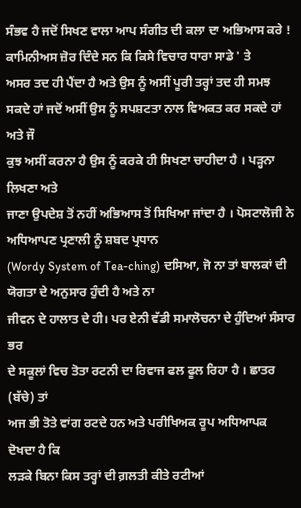ਸੰਭਵ ਹੈ ਜਦੋਂ ਸਿਖਣ ਵਾਲਾ ਆਪ ਸੰਗੀਤ ਦੀ ਕਲਾ ਦਾ ਅਭਿਆਸ ਕਰੇ !
ਕਾਮਿਨੀਅਸ ਜ਼ੋਰ ਦਿੰਦੇ ਸਨ ਕਿ ਕਿਸੇ ਵਿਚਾਰ ਧਾਰਾ ਸਾਡੇ ' ਤੇ
ਅਸਰ ਤਦ ਹੀ ਪੈਂਦਾ ਹੈ ਅਤੇ ਉਸ ਨੂੰ ਅਸੀਂ ਪੂਰੀ ਤਰ੍ਹਾਂ ਤਦ ਹੀ ਸਮਝ
ਸਕਦੇ ਹਾਂ ਜਦੋਂ ਅਸੀਂ ਉਸ ਨੂੰ ਸਪਸ਼ਟਤਾ ਨਾਲ ਵਿਅਕਤ ਕਰ ਸਕਦੇ ਹਾਂ ਅਤੇ ਜੌ
ਕੁਝ ਅਸੀਂ ਕਰਨਾ ਹੈ ਉਸ ਨੂੰ ਕਰਕੇ ਹੀ ਸਿਖਣਾ ਚਾਹੀਦਾ ਹੈ । ਪੜ੍ਹਨਾ ਲਿਖਣਾ ਅਤੇ
ਜਾਣਾ ਉਪਦੇਸ਼ ਤੋਂ ਨਹੀਂ ਅਭਿਆਸ ਤੋਂ ਸਿਖਿਆ ਜਾਂਦਾ ਹੈ । ਪੋਸਟਾਲੋਜੀ ਨੇ ਅਧਿਆਪਣ ਪ੍ਰਣਾਲੀ ਨੂੰ ਸ਼ਬਦ ਪ੍ਰਧਾਨ
(Wordy System of Tea-ching) ਦਸਿਆ, ਜੋ ਨਾ ਤਾਂ ਬਾਲਕਾਂ ਦੀ ਯੋਗਤਾ ਦੇ ਅਨੁਸਾਰ ਹੁੰਦੀ ਹੈ ਅਤੇ ਨਾ
ਜੀਵਨ ਦੇ ਹਾਲਾਤ ਦੇ ਹੀ। ਪਰ ਏਨੀ ਵੱਡੀ ਸਮਾਲੋਚਨਾ ਦੇ ਹੁੰਦਿਆਂ ਸੰਸਾਰ ਭਰ
ਦੇ ਸਕੂਲਾਂ ਵਿਚ ਤੋਤਾ ਰਟਨੀ ਦਾ ਰਿਵਾਜ ਫਲ ਫੂਲ ਰਿਹਾ ਹੈ । ਛਾਤਰ (ਬੱਚੇ) ਤਾਂ
ਅਜ ਭੀ ਤੋਤੇ ਵਾਂਗ ਰਟਦੇ ਹਨ ਅਤੇ ਪਰੀਖਿਅਕ ਰੂਪ ਅਧਿਆਪਕ ਦੋਖਦਾ ਹੈ ਕਿ
ਲੜਕੇ ਬਿਨਾ ਕਿਸ ਤਰ੍ਹਾਂ ਦੀ ਗ਼ਲਤੀ ਕੀਤੇ ਰਟੀਆਂ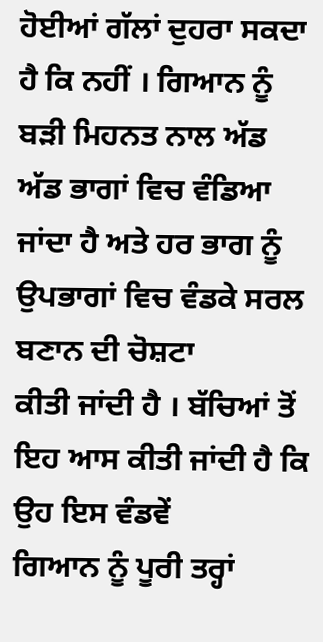ਹੋਈਆਂ ਗੱਲਾਂ ਦੁਹਰਾ ਸਕਦਾ
ਹੈ ਕਿ ਨਹੀਂ । ਗਿਆਨ ਨੂੰ ਬੜੀ ਮਿਹਨਤ ਨਾਲ ਅੱਡ ਅੱਡ ਭਾਗਾਂ ਵਿਚ ਵੰਡਿਆ
ਜਾਂਦਾ ਹੈ ਅਤੇ ਹਰ ਭਾਗ ਨੂੰ ਉਪਭਾਗਾਂ ਵਿਚ ਵੰਡਕੇ ਸਰਲ ਬਣਾਨ ਦੀ ਚੋਸ਼ਟਾ
ਕੀਤੀ ਜਾਂਦੀ ਹੈ । ਬੱਚਿਆਂ ਤੋਂ ਇਹ ਆਸ ਕੀਤੀ ਜਾਂਦੀ ਹੈ ਕਿ ਉਹ ਇਸ ਵੰਡਵੇਂ
ਗਿਆਨ ਨੂੰ ਪੂਰੀ ਤਰ੍ਹਾਂ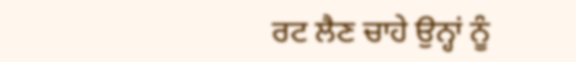ਰਟ ਲੈਣ ਚਾਹੇ ਉਨ੍ਹਾਂ ਨੂੰ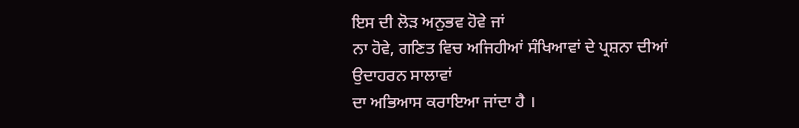ਇਸ ਦੀ ਲੋੜ ਅਨੁਭਵ ਹੋਵੇ ਜਾਂ
ਨਾ ਹੋਵੇ, ਗਣਿਤ ਵਿਚ ਅਜਿਹੀਆਂ ਸੰਖਿਆਵਾਂ ਦੇ ਪ੍ਰਸ਼ਨਾ ਦੀਆਂ ਉਦਾਹਰਨ ਸਾਲਾਵਾਂ
ਦਾ ਅਭਿਆਸ ਕਰਾਇਆ ਜਾਂਦਾ ਹੈ ।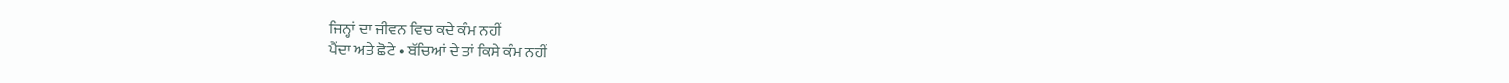ਜਿਨ੍ਹਾਂ ਦਾ ਜੀਵਨ ਵਿਚ ਕਦੇ ਕੰਮ ਨਹੀਂ
ਪੈਂਦਾ ਅਤੇ ਛੋਟੇ • ਬੱਚਿਆਂ ਦੇ ਤਾਂ ਕਿਸੇ ਕੰਮ ਨਹੀਂ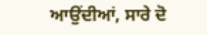ਆਉਂਦੀਆਂ, ਸਾਰੇ ਦੋ